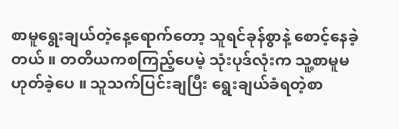စာမူရွေးချယ်တဲ့နေ့ရောက်တော့ သူရင်ခုန်စွာနဲ့ စောင့်နေခဲ့တယ် ။ တတိယကစကြည့်ပေမဲ့ သုံးပုဒ်လုံးက သူ့စာမူမဟုတ်ခဲ့ပေ ။ သူသက်ပြင်းချပြီး ရွေးချယ်ခံရတဲ့စာ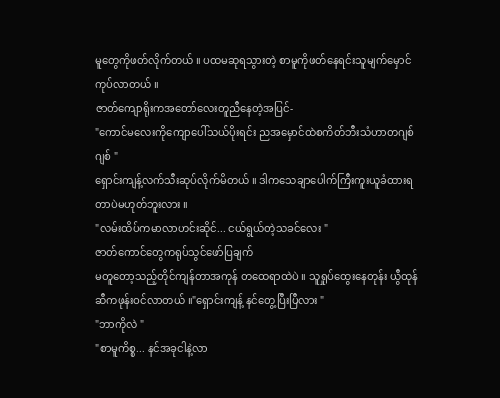မူတွေကိုဖတ်လိုက်တယ် ။ ပထမဆုရသွားတဲ့ စာမူကိုဖတ်နေရင်းသူမျက်မှောင်ကုပ်လာတယ် ။
ဇာတ်ကျောရိုးကအတော်လေးတူညီနေတဲ့အပြင်-
"ကောင်မလေးကိုကျောပေါ်သယ်ပိုးရင်း ညအမှောင်ထဲစကိတ်ဘီးသံဟာတဂျစ်ဂျစ် "
ရှောင်းကျန့်လက်သီးဆုပ်လိုက်မိတယ် ။ ဒါကသေချာပေါက်ကြီးကူးယူခံထားရတာပဲမဟုတ်ဘူးလား ။
"လမ်းထိပ်ကမာလာဟင်းဆိုင်... ငယ်ရွယ်တဲ့သခင်လေး "
ဇာတ်ကောင်တွေကရုပ်သွင်ဖော်ပြချက်
မတူတော့သည့်တိုင်ကျန်တာအကုန် တထေရာထဲပဲ ။ သူရှုပ်ထွေးနေတုန်း ယွီထုန်ဆီကဖုန်းဝင်လာတယ် ။"ရှောင်းကျန့် နင်တွေ့ပြီးပြီလား "
"ဘာကိုလဲ "
"စာမူကိစ္စ... နင်အခုငါနဲ့လာ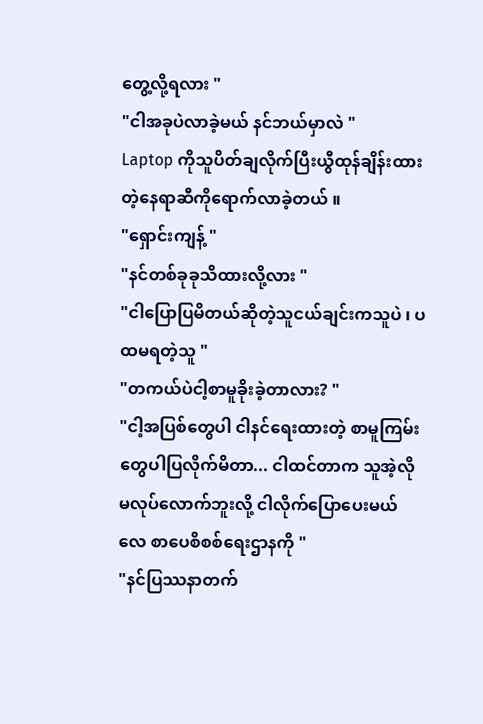တွေ့လို့ရလား "
"ငါအခုပဲလာခဲ့မယ် နင်ဘယ်မှာလဲ "
Laptop ကိုသူပိတ်ချလိုက်ပြီးယွီထုန်ချိန်းထားတဲ့နေရာဆီကိုရောက်လာခဲ့တယ် ။
"ရှောင်းကျန့် "
"နင်တစ်ခုခုသိထားလို့လား "
"ငါပြောပြမိတယ်ဆိုတဲ့သူငယ်ချင်းကသူပဲ ၊ ပထမရတဲ့သူ "
"တကယ်ပဲငါ့စာမူခိုးခဲ့တာလား? "
"ငါ့အပြစ်တွေပါ ငါနင်ရေးထားတဲ့ စာမူကြမ်းတွေပါပြလိုက်မိတာ... ငါထင်တာက သူအဲ့လိုမလုပ်လောက်ဘူးလို့ ငါလိုက်ပြောပေးမယ်လေ စာပေစိစစ်ရေးဌာနကို "
"နင်ပြဿနာတက်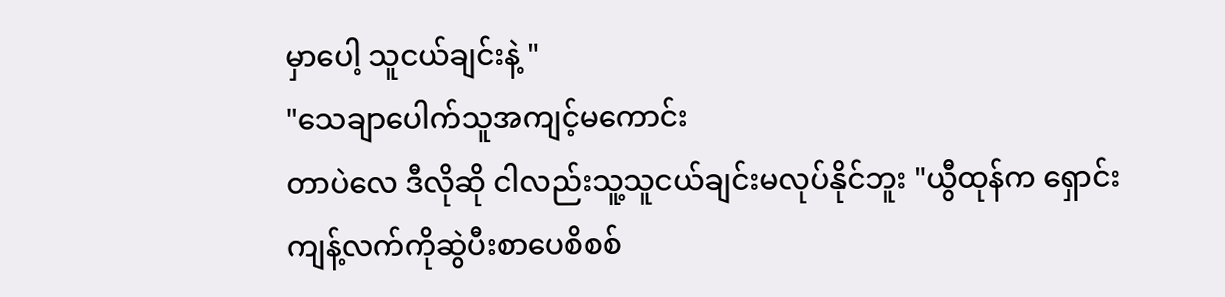မှာပေါ့ သူငယ်ချင်းနဲ့ "
"သေချာပေါက်သူအကျင့်မကောင်း
တာပဲလေ ဒီလိုဆို ငါလည်းသူ့သူငယ်ချင်းမလုပ်နိုင်ဘူး "ယွီထုန်က ရှောင်းကျန့်လက်ကိုဆွဲပီးစာပေစိစစ်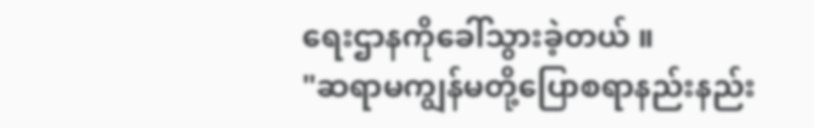ရေးဌာနကိုခေါ်သွားခဲ့တယ် ။
"ဆရာမကျွန်မတို့ပြောစရာနည်းနည်း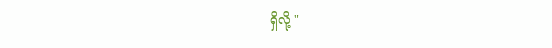ရှိလို့ "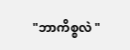"ဘာကိစ္စလဲ "